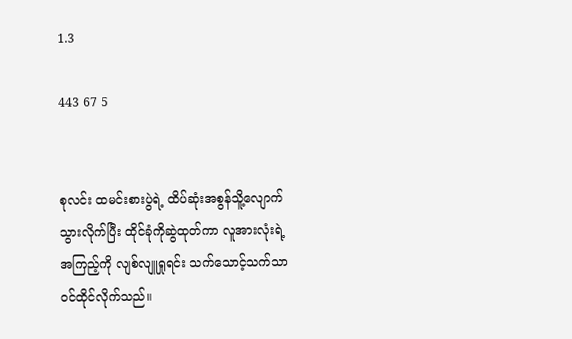1.3

443 67 5


စုလင်း ထမင်းစားပွဲရဲ့ ထိပ်ဆုံးအစွန်သိူ့လျောက်သွားလိုက်ပြီး ထိုင်ခုံကိုဆွဲထုတ်ကာ လူအားလုံးရဲ့အကြည့်ကို လျစ်လျူရှုရင်း သက်သောင့်သက်သာ ဝင်ထိုင်လိုက်သည်။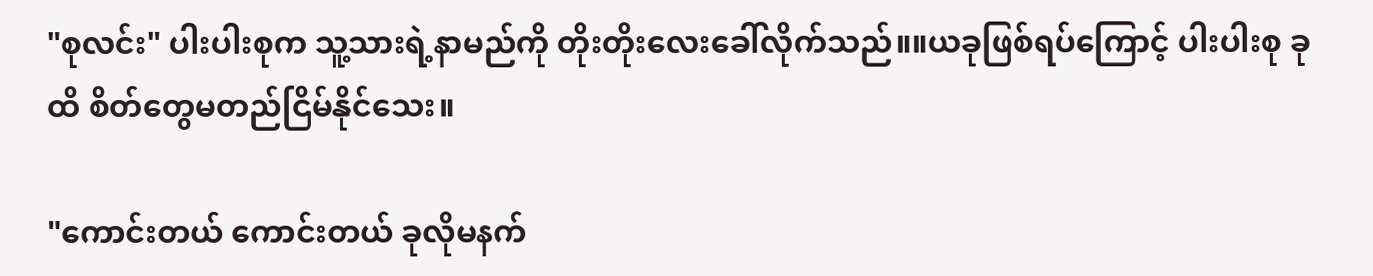"စုလင်း" ပါးပါးစုက သူ့သားရဲ့နာမည်ကို တိုးတိုးလေးခေါ်လိုက်သည်။။ယခုဖြစ်ရပ်ကြောင့် ပါးပါးစု ခုထိ စိတ်တွေမတည်ငြိမ်နိုင်သေး။

"ကောင်းတယ် ကောင်းတယ် ခုလိုမနက်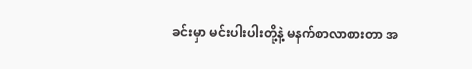ခင်းမှာ မင်းပါးပါးတို့နဲ့ မနက်စာလာစားတာ အ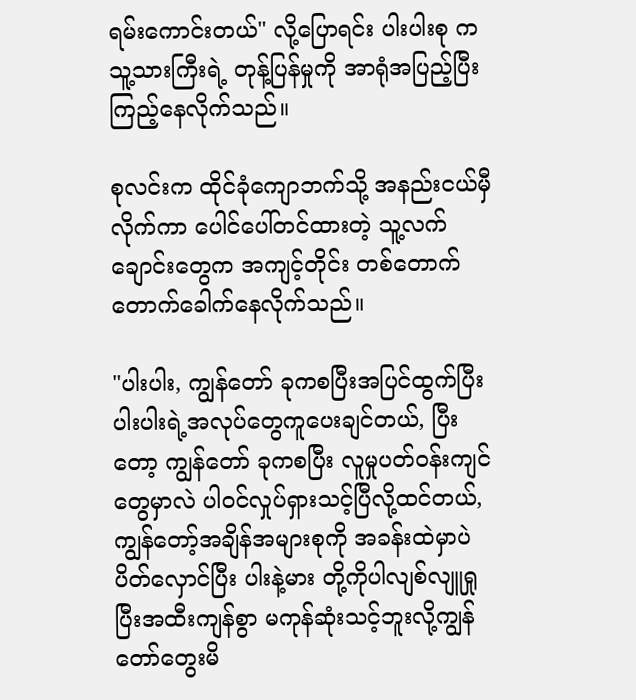ရမ်းကောင်းတယ်" လို့ပြောရင်း ပါးပါးစု က သူ့သားကြီးရဲ့ တုန့်ပြန်မှုကို အာရုံအပြည့်ပြီး ကြည့်နေလိုက်သည်။

စုလင်းက ထိုင်ခုံကျောဘက်သို့ အနည်းငယ်မှီလိုက်ကာ ပေါင်ပေါ်တင်ထားတဲ့ သူ့လက်ချောင်းတွေက အကျင့်တိုင်း တစ်တောက်တောက်ခေါက်နေလိုက်သည်။

"ပါးပါး, ကျွန်တော် ခုကစပြီးအပြင်ထွက်ပြီး ပါးပါးရဲ့အလုပ်တွေကူပေးချင်တယ်, ပြီးတော့ ကျွန်တော် ခုကစပြီး လူမှုပတ်ဝန်းကျင်တွေမှာလဲ ပါဝင်လှုပ်ရှားသင့်ပြီလို့ထင်တယ်, ကျွန်တော့်အချိန်အများစုကို အခန်းထဲမှာပဲပိတ်လှောင်ပြီး ပါးနဲ့မား တို့ကိုပါလျစ်လျူရှုပြီးအထီးကျန်စွာ မကုန်ဆုံးသင့်ဘူးလို့ကျွန်တော်တွေးမိ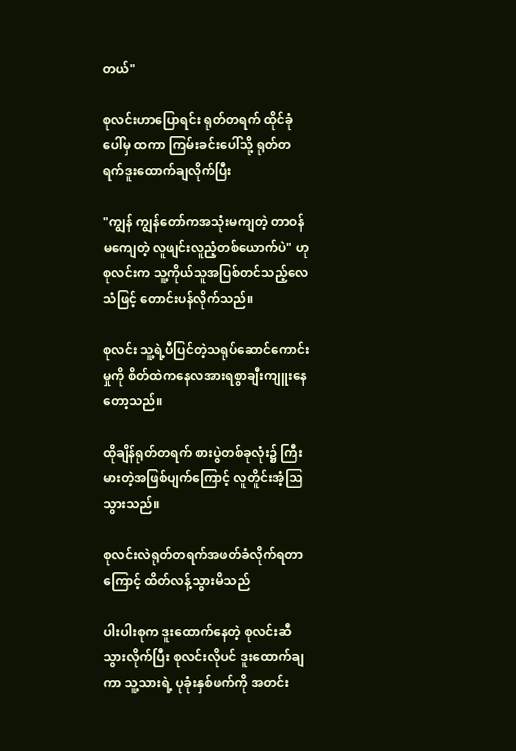တယ်"

စုလင်းဟာပြောရင်း ရုတ်တရက် ထိုင်ခုံပေါ်မှ ထကာ ကြမ်းခင်းပေါ်သို့ ရုတ်တရက်ဒူးထောက်ချလိုက်ပြီး

"ကျွန် ကျွန်တော်ကအသုံးမကျတဲ့ တာဝန်မကျေတဲ့ လူဖျင်းလူညံ့တစ်ယောက်ပဲ" ဟုစုလင်းက သူ့ကိုယ်သူအပြစ်တင်သည့်လေသံဖြင့် တောင်းပန်လိုက်သည်။

စုလင်း သူ့ရဲ့ပီပြင်တဲ့သရုပ်ဆောင်ကောင်းမှုကို စိတ်ထဲကနေလအားရစွာချီးကျူးနေတော့သည်။

ထိုချိန်ရုတ်တရက် စားပွဲတစ်ခုလုံး၌ ကြီးမားတဲ့အဖြစ်ပျက်ကြောင့် လူတိူင်းအံ့ဩသွားသည်။

စုလင်းလဲရုတ်တရက်အဖတ်ခံလိုက်ရတာကြောင့် ထိတ်လန့်သွားမိသည်

ပါးပါးစုက ဒူးထောက်နေတဲ့ စုလင်းဆီ သွားလိုက်ပြီး စုလင်းလိုပင် ဒူးထောက်ချကာ သူ့သားရဲ့ ပုခုံးနှစ်ဖက်ကို အတင်း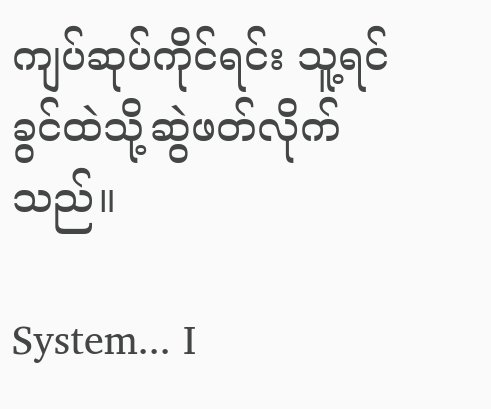ကျပ်ဆုပ်ကိုင်ရင်း သူ့ရင်ခွင်ထဲသို့ဆွဲဖတ်လိုက်သည်။

System... I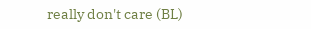really don't care (BL)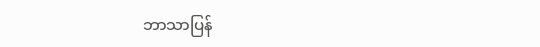ဘာသာပြန်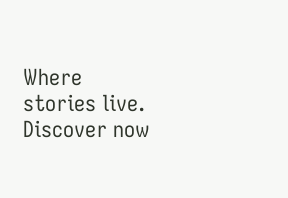Where stories live. Discover now